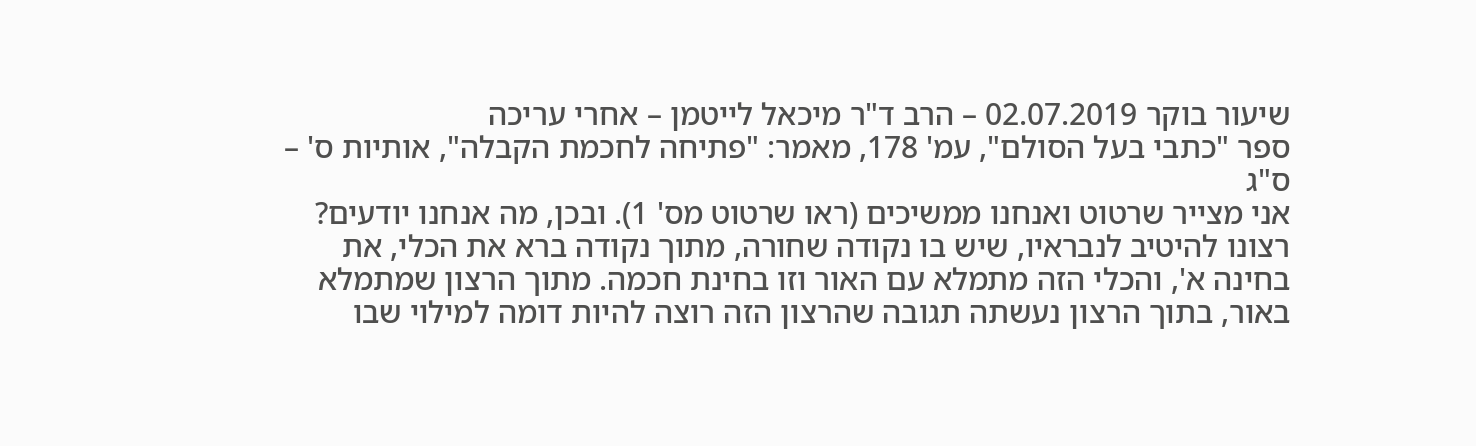שיעור בוקר 02.07.2019 – הרב ד"ר מיכאל לייטמן – אחרי עריכה
ספר "כתבי בעל הסולם", עמ' 178, מאמר: "פתיחה לחכמת הקבלה", אותיות ס' – ס"ג
אני מצייר שרטוט ואנחנו ממשיכים (ראו שרטוט מס' 1). ובכן, מה אנחנו יודעים? רצונו להיטיב לנבראיו, שיש בו נקודה שחורה, מתוך נקודה ברא את הכלי, את בחינה א', והכלי הזה מתמלא עם האור וזו בחינת חכמה. מתוך הרצון שמתמלא באור, בתוך הרצון נעשתה תגובה שהרצון הזה רוצה להיות דומה למילוי שבו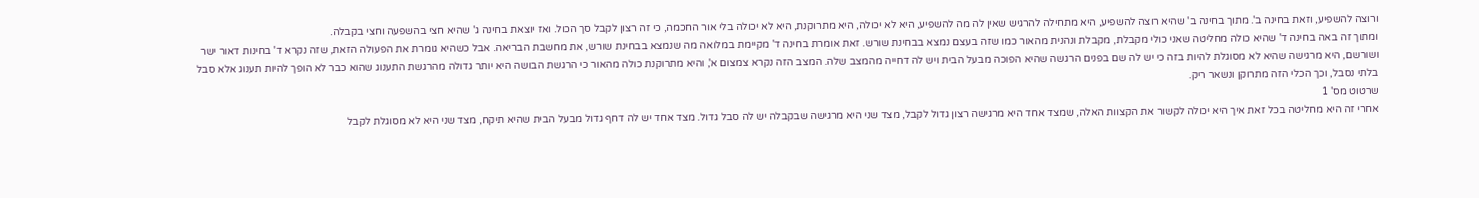ורוצה להשפיע, וזאת בחינה ב'. מתוך בחינה ב' שהיא רוצה להשפיע, היא מתחילה להרגיש שאין לה מה להשפיע, היא לא יכולה, היא מתרוקנת, היא לא יכולה בלי אור החכמה, כי זה רצון לקבל סך הכול. ואז יוצאת בחינה ג' שהיא חצי בהשפעה וחצי בקבלה.
ומתוך זה באה בחינה ד' שהיא כולה מחליטה שאני כולי מקבלת, מקבלת ונהנית מהאור כמו שזה בעצם נמצא בבחינת שורש. זאת אומרת בחינה ד' מקיימת במלואה מה שנמצא בבחינת שורש, את מחשבת הבריאה. אבל כשהיא גומרת את הפעולה הזאת, שזה נקרא ד' בחינות דאור ישר ושורשם, היא מרגישה שהיא לא מסוגלת להיות בזה כי יש לה שם בפנים הרגשה שהיא הפוכה מבעל הבית ויש לה דחייה מהמצב שלה. המצב הזה נקרא צמצום א', והיא מתרוקנת כולה מהאור כי הרגשת הבושה היא יותר גדולה מהרגשת התענוג שהוא כבר לא הופך להיות תענוג אלא סבל בלתי נסבל, וכך הכלי הזה מתרוקן ונשאר ריק.
שרטוט מס' 1
אחרי זה היא מחליטה בכל זאת איך היא יכולה לקשור את הקצוות האלה, שמצד אחד היא מרגישה רצון גדול לקבל, מצד שני היא מרגישה שבקבלה יש לה סבל גדול. מצד אחד יש לה דחף גדול מבעל הבית שהיא תיקח, מצד שני היא לא מסוגלת לקבל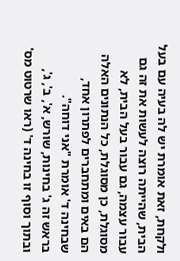ולקחת, זאת אומרת יש לה בעיה עם בעל הבית, שהייתה רוצה לעשות את זה גם עבור עצמה, גם עבור בעל הבית, לא מסוגלת, כן מסוגלת, כל הנתונים האלה הם באים ומתחברים לפתרון אחד, שבחינה ד' אומרת "אני דוחה".
בראש זה ג' בחינות, שורש, א', ב', ג', ובתוך וסוף זו בחינה ד' (ראו שרטוט מס'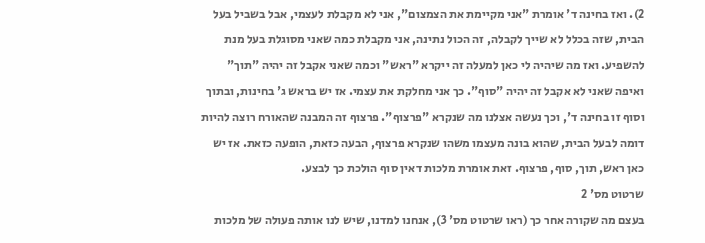2). ואז בחינה ד' אומרת "אני מקיימת את הצמצום", אני לא מקבלת לעצמי, אבל בשביל בעל הבית, שזה בכלל לא שייך לקבלה, זה הכול נתינה, אני מקבלת כמה שאני מסוגלת בעל מנת להשפיע. ואז מה שיהיה לי כאן למעלה זה ייקרא "ראש" וכמה שאני אקבל זה יהיה "תוך" ואיפה שאני לא אקבל זה יהיה "סוף". כך אני מחלקת את עצמי. אז יש בראש ג' בחינות, ובתוך וסוף זו בחינה ד', וכך נעשה אצלנו מה שנקרא "פרצוף". פרצוף זה המבנה שהאורח רוצה להיות דומה לבעל הבית, שהוא בונה מעצמו משהו שנקרא פרצוף, הבעה כזאת, הופעה כזאת. אז יש כאן ראש, תוך, סוף, פרצוף. זאת אומרת מלכות דאין סוף הולכת כך לבצע.
שרטוט מס' 2
בעצם מה שקורה אחר כך (ראו שרטוט מס' 3), אנחנו למדנו, שיש לנו אותה פעולה של מלכות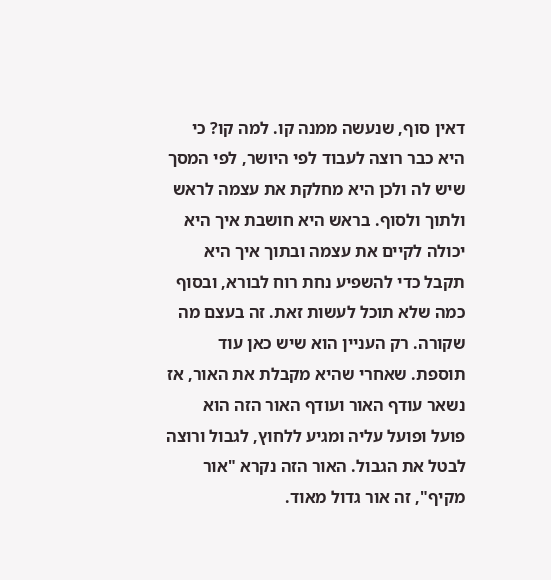דאין סוף, שנעשה ממנה קו. למה קו? כי היא כבר רוצה לעבוד לפי היושר, לפי המסך שיש לה ולכן היא מחלקת את עצמה לראש ולתוך ולסוף. בראש היא חושבת איך היא יכולה לקיים את עצמה ובתוך איך היא תקבל כדי להשפיע נחת רוח לבורא, ובסוף כמה שלא תוכל לעשות זאת. זה בעצם מה שקורה. רק העניין הוא שיש כאן עוד תוספת. שאחרי שהיא מקבלת את האור, אז נשאר עודף האור ועודף האור הזה הוא פועל ופועל עליה ומגיע ללחוץ, לגבול ורוצה לבטל את הגבול. האור הזה נקרא "אור מקיף", זה אור גדול מאוד.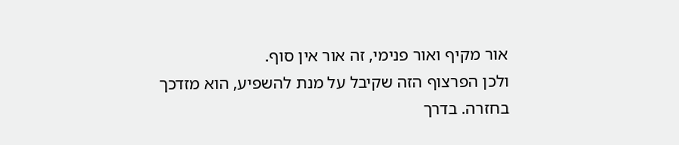אור מקיף ואור פנימי, זה אור אין סוף.
ולכן הפרצוף הזה שקיבל על מנת להשפיע, הוא מזדכך בחזרה. בדרך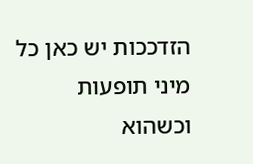הזדככות יש כאן כל מיני תופעות וכשהוא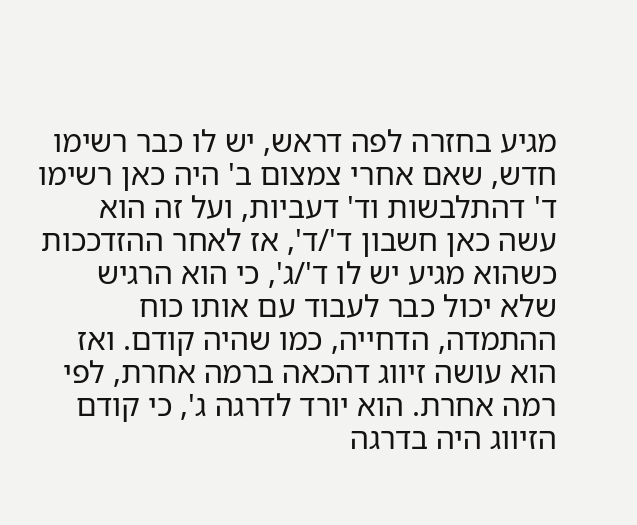מגיע בחזרה לפה דראש, יש לו כבר רשימו חדש, שאם אחרי צמצום ב' היה כאן רשימו ד' דהתלבשות וד' דעביות, ועל זה הוא עשה כאן חשבון ד'/ד', אז לאחר ההזדככות כשהוא מגיע יש לו ד'/ג', כי הוא הרגיש שלא יכול כבר לעבוד עם אותו כוח ההתמדה, הדחייה, כמו שהיה קודם. ואז הוא עושה זיווג דהכאה ברמה אחרת, לפי רמה אחרת. הוא יורד לדרגה ג', כי קודם הזיווג היה בדרגה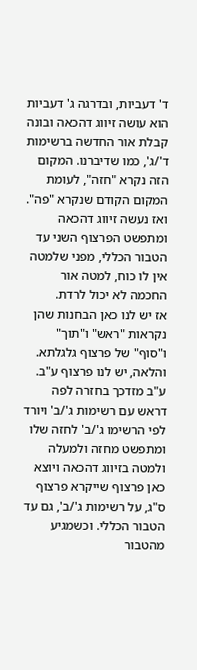ד' דעביות, ובדרגה ג' דעביות הוא עושה זיווג דהכאה ובונה קבלת אור החדשה ברשימות ד'/ג', כמו שדיברנו. המקום הזה נקרא "חזה", לעומת המקום הקודם שנקרא "פה". ואז נעשה זיווג דהכאה ומתפשט הפרצוף השני עד הטבור הכללי, מפני שלמטה אין לו כוח, למטה אור החכמה לא יכול לרדת.
אז יש לנו כאן הבחנות שהן נקראות "ראש" ו"תוך" ו"סוף" של פרצוף גלגלתא. והלאה, יש לנו פרצוף ע"ב. ע"ב מזדכך בחזרה לפה דראש עם רשימות ג'/ב' ויורד לפי הרשימו ג'/ב' לחזה שלו ומתפשט מחזה ולמעלה ולמטה בזיווג דהכאה ויוצא כאן פרצוף שייקרא פרצוף ס"ג, על רשימות ג'/ב', גם עד הטבור הכללי. וכשמגיע מהטבור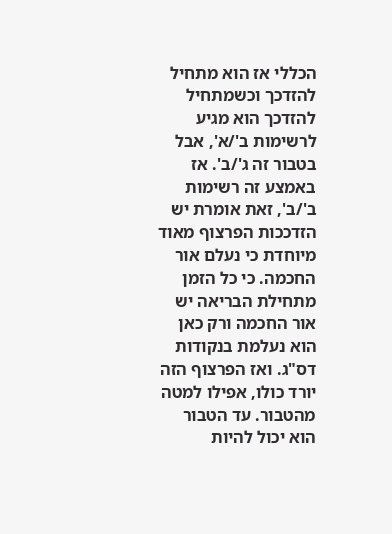הכללי אז הוא מתחיל להזדכך וכשמתחיל להזדכך הוא מגיע לרשימות ב'/א', אבל בטבור זה ג'/ב'. אז באמצע זה רשימות ב'/ב', זאת אומרת יש הזדככות הפרצוף מאוד מיוחדת כי נעלם אור החכמה. כי כל הזמן מתחילת הבריאה יש אור החכמה ורק כאן הוא נעלמת בנקודות דס"ג. ואז הפרצוף הזה יורד כולו, אפילו למטה מהטבור. עד הטבור הוא יכול להיות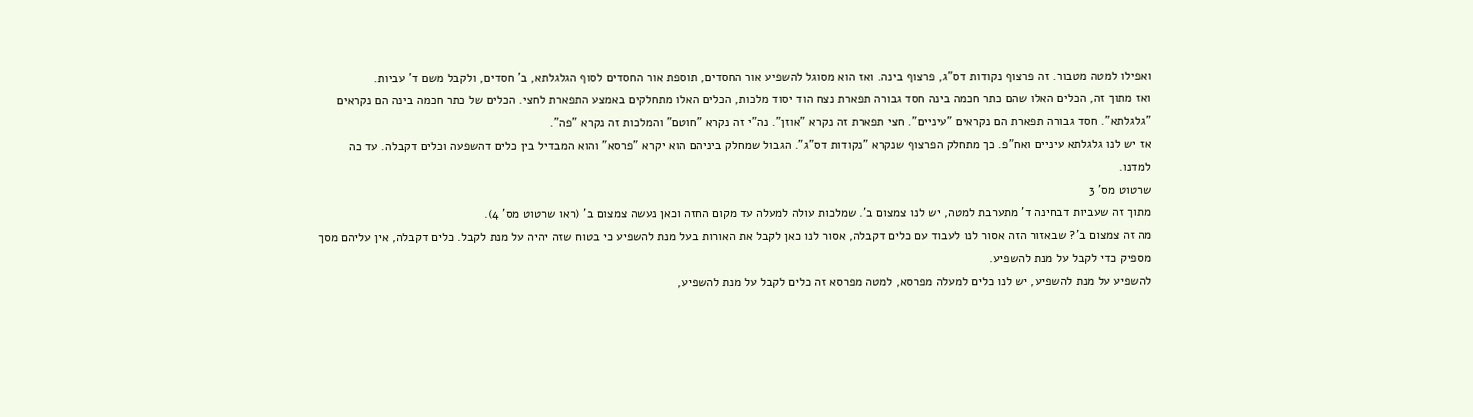ואפילו למטה מטבור. זה פרצוף נקודות דס"ג, פרצוף בינה. ואז הוא מסוגל להשפיע אור החסדים, תוספת אור החסדים לסוף הגלגלתא, ב' חסדים, ולקבל משם ד' עביות.
ואז מתוך זה, הכלים האלו שהם כתר חכמה בינה חסד גבורה תפארת נצח הוד יסוד מלכות, הכלים האלו מתחלקים באמצע התפארת לחצי. הכלים של כתר חכמה בינה הם נקראים "גלגלתא". חסד גבורה תפארת הם נקראים "עיניים". חצי תפארת זה נקרא "אוזן". נה"י זה נקרא "חוטם" והמלכות זה נקרא "פה".
אז יש לנו גלגלתא עיניים ואח"פ. כך מתחלק הפרצוף שנקרא "נקודות דס"ג". הגבול שמחלק ביניהם הוא יקרא "פרסא" והוא המבדיל בין כלים דהשפעה וכלים דקבלה. עד כה למדנו.
שרטוט מס' 3
מתוך זה שעביות דבחינה ד' מתערבת למטה, יש לנו צמצום ב'. שמלכות עולה למעלה עד מקום החזה וכאן נעשה צמצום ב' (ראו שרטוט מס' 4).
מה זה צמצום ב'? שבאזור הזה אסור לנו לעבוד עם כלים דקבלה, אסור לנו כאן לקבל את האורות בעל מנת להשפיע כי בטוח שזה יהיה על מנת לקבל. כלים דקבלה, אין עליהם מסך מספיק כדי לקבל על מנת להשפיע.
להשפיע על מנת להשפיע, יש לנו כלים למעלה מפרסא, למטה מפרסא זה כלים לקבל על מנת להשפיע,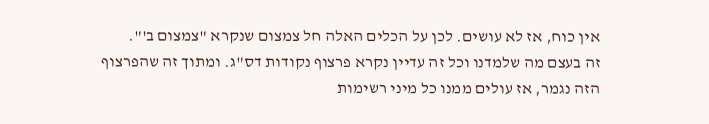אין כוח, אז לא עושים. לכן על הכלים האלה חל צמצום שנקרא "צמצום ב'".
זה בעצם מה שלמדנו וכל זה עדיין נקרא פרצוף נקודות דס"ג. ומתוך זה שהפרצוף הזה נגמר, אז עולים ממנו כל מיני רשימות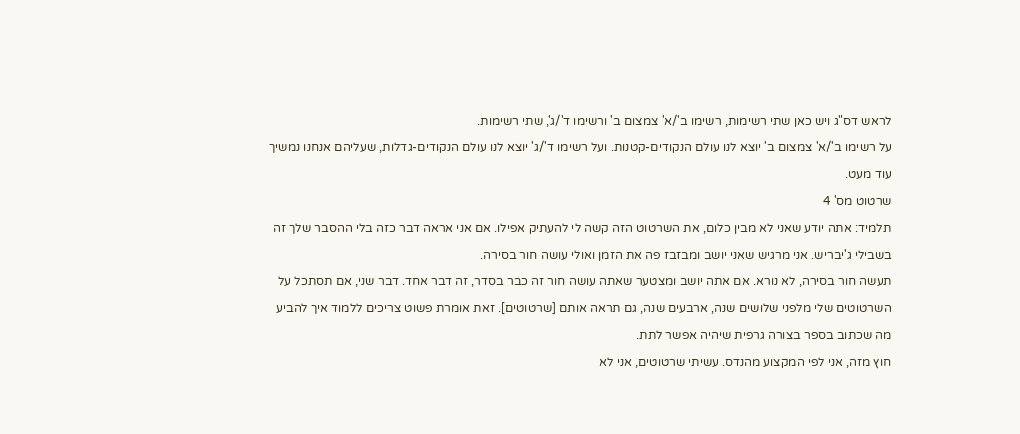לראש דס"ג ויש כאן שתי רשימות, רשימו ב'/א' צמצום ב' ורשימו ד'/ג', שתי רשימות.
על רשימו ב'/א' צמצום ב' יוצא לנו עולם הנקודים-קטנות. ועל רשימו ד'/ג' יוצא לנו עולם הנקודים-גדלות, שעליהם אנחנו נמשיך עוד מעט.
שרטוט מס' 4
תלמיד: אתה יודע שאני לא מבין כלום, את השרטוט הזה קשה לי להעתיק אפילו. אם אני אראה דבר כזה בלי ההסבר שלך זה בשבילי ג'יבריש. אני מרגיש שאני יושב ומבזבז פה את הזמן ואולי עושה חור בסירה.
תעשה חור בסירה, לא נורא. אם אתה יושב ומצטער שאתה עושה חור זה כבר בסדר, זה דבר אחד. דבר שני, אם תסתכל על השרטוטים שלי מלפני שלושים שנה, ארבעים שנה, גם תראה אותם [שרטוטים]. זאת אומרת פשוט צריכים ללמוד איך להביע מה שכתוב בספר בצורה גרפית שיהיה אפשר לתת.
חוץ מזה, אני לפי המקצוע מהנדס. עשיתי שרטוטים, אני לא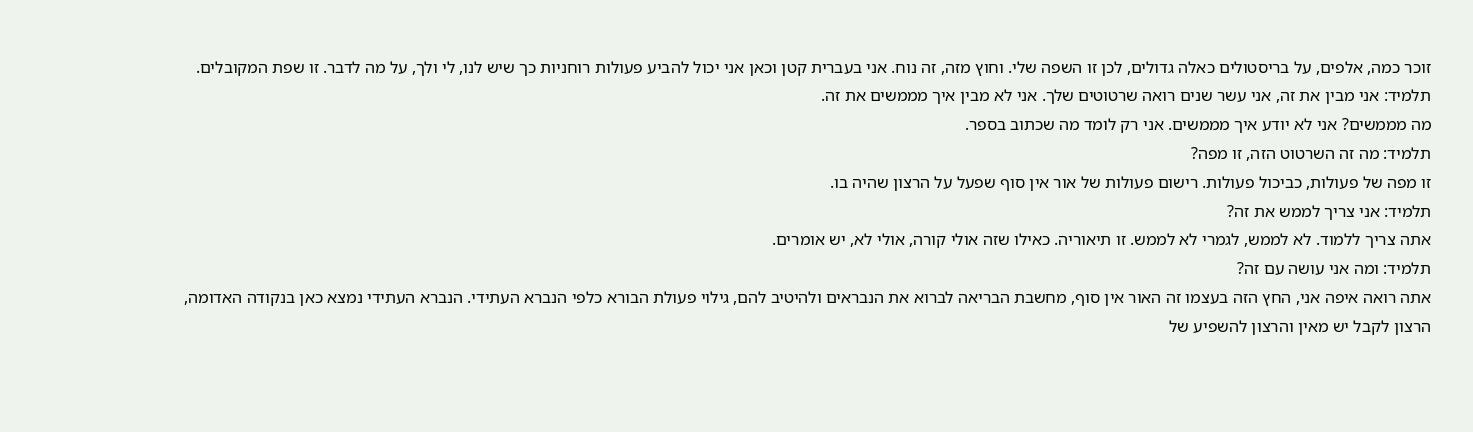זוכר כמה, אלפים, על בריסטולים כאלה גדולים, לכן זו השפה שלי. וחוץ מזה, זה נוח. אני בעברית קטן וכאן אני יכול להביע פעולות רוחניות כך שיש לנו, לי ולך, על מה לדבר. זו שפת המקובלים.
תלמיד: אני מבין את זה, אני עשר שנים רואה שרטוטים שלך. אני לא מבין איך מממשים את זה.
מה מממשים? אני לא יודע איך מממשים. אני רק לומד מה שכתוב בספר.
תלמיד: מה זה השרטוט הזה, זו מפה?
זו מפה של פעולות, כביכול פעולות. רישום פעולות של אור אין סוף שפעל על הרצון שהיה בו.
תלמיד: אני צריך לממש את זה?
אתה צריך ללמוד. לא לממש, לגמרי לא לממש. זו תיאוריה. כאילו שזה אולי קורה, אולי לא, יש אומרים.
תלמיד: ומה אני עושה עם זה?
אתה רואה איפה אני, החץ הזה בעצמו זה האור אין סוף, מחשבת הבריאה לברוא את הנבראים ולהיטיב להם, גילוי פעולת הבורא כלפי הנברא העתידי. הנברא העתידי נמצא כאן בנקודה האדומה, הרצון לקבל יש מאין והרצון להשפיע של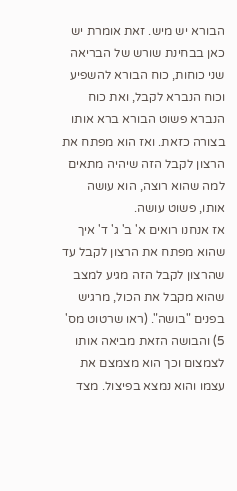הבורא יש מיש. זאת אומרת יש כאן בבחינת שורש של הבריאה שני כוחות, כוח הבורא להשפיע וכוח הנברא לקבל, ואת כוח הנברא פשוט הבורא ברא אותו בצורה כזאת. ואז הוא מפתח את הרצון לקבל הזה שיהיה מתאים למה שהוא רוצה, הוא עושה אותו, פשוט עושה.
אז אנחנו רואים א' ב' ג' ד' איך שהוא מפתח את הרצון לקבל עד שהרצון לקבל הזה מגיע למצב שהוא מקבל את הכול, מרגיש בפנים "בושה". (ראו שרטוט מס' 5) והבושה הזאת מביאה אותו לצמצום וכך הוא מצמצם את עצמו והוא נמצא בפיצול. מצד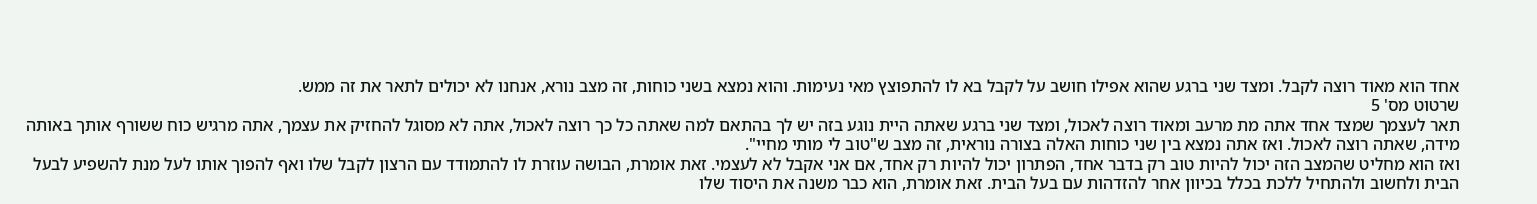אחד הוא מאוד רוצה לקבל. ומצד שני ברגע שהוא אפילו חושב על לקבל בא לו להתפוצץ מאי נעימות. והוא נמצא בשני כוחות, זה מצב נורא, אנחנו לא יכולים לתאר את זה ממש.
שרטוט מס' 5
תאר לעצמך שמצד אחד אתה מת מרעב ומאוד רוצה לאכול, ומצד שני ברגע שאתה היית נוגע בזה יש לך בהתאם למה שאתה כל כך רוצה לאכול, אתה לא מסוגל להחזיק את עצמך, אתה מרגיש כוח ששורף אותך באותה מידה, שאתה רוצה לאכול. ואז אתה נמצא בין שני כוחות האלה בצורה נוראית, זה מצב ש"טוב לי מותי מחיי".
ואז הוא מחליט שהמצב הזה יכול להיות טוב רק בדבר אחד, הפתרון יכול להיות רק אחד, אם אני אקבל לא לעצמי. זאת אומרת, הבושה עוזרת לו להתמודד עם הרצון לקבל שלו ואף להפוך אותו לעל מנת להשפיע לבעל הבית ולחשוב ולהתחיל ללכת בכלל בכיוון אחר להזדהות עם בעל הבית. זאת אומרת, הוא כבר משנה את היסוד שלו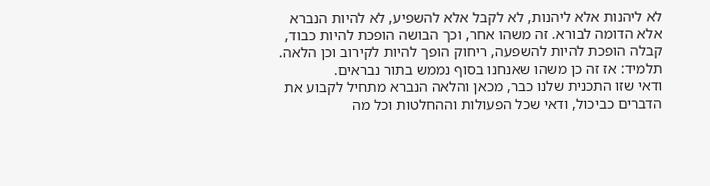לא ליהנות אלא ליהנות, לא לקבל אלא להשפיע, לא להיות הנברא אלא הדומה לבורא. זה משהו אחר, וכך הבושה הופכת להיות כבוד, קבלה הופכת להיות להשפעה, ריחוק הופך להיות לקירוב וכן הלאה.
תלמיד: אז זה כן משהו שאנחנו בסוף נממש בתור נבראים.
ודאי שזו התכנית שלנו כבר, מכאן והלאה הנברא מתחיל לקבוע את הדברים כביכול, ודאי שכל הפעולות וההחלטות וכל מה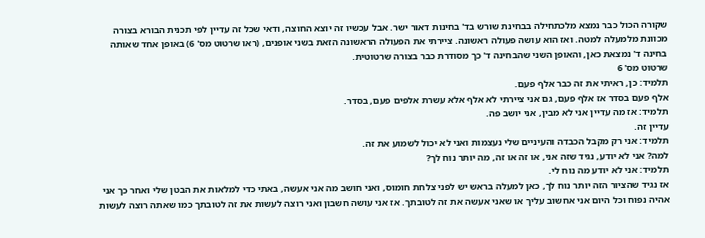שקורה הכול כבר נמצא מלכתחילה בבחינת שורש בד' בחינות דאור ישר. אבל עכשיו זה יוצא החוצה, ודאי שכל זה עדיין לפי תכנית הבורא בצורה מכוונת מלמעלה למטה. ואז הוא עושה פעולה ראשונה. ציירתי את הפעולה הראשונה הזאת בשני אופנים, (ראו שרטוט מס' 6) באופן אחד שאותה בחינה ד' נמצאת כאן, והאופן השני שהבחינה ד' כך מסודרת כבר בצורה שרטוטית.
שרטוט מס' 6
תלמיד: כן, ראיתי את זה כבר אלף פעם.
אלף פעם בסדר אז אלף פעם, גם אני ציירתי לא אלף אלא עשרת אלפים פעם, בסדר.
תלמיד: אז מה עדיין אני לא מבין, אני יושב פה.
עדיין זה.
תלמיד: אני רק מקבל הכבדה והעיניים שלי נעצמות ואני לא יכול לשמוע את זה.
למה? אני לא יודע, נגיד שזה אני, או זה או זה, מה יותר נוח לך?
תלמיד: אני לא יודע מה נוח לי.
אז נגיד שהציור הזה יותר נוח לך, כאן למעלה בראש יש לפני צלחת חומוס, ואני חושב מה אני אעשה, באתי כדי למלאות את הבטן שלי ואחר כך אני אהיה נפוח וכל היום אני אחשוב עליך או שאני אעשה את זה לטובתך. אז אני עושה חשבון ואני רוצה לעשות את זה לטובתך כמו שאתה רוצה לעשות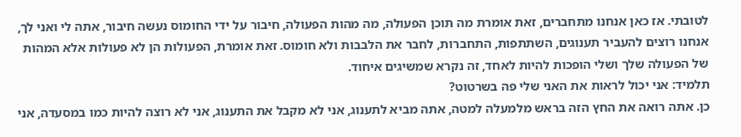לטובתי. אז כאן אנחנו מתחברים, זאת אומרת מה תוכן הפעולה, מה מהות הפעולה, חיבור על ידי החומוס נעשה חיבור, אתה לי ואני לך, אנחנו רוצים להעביר תענוגים, השתתפות, התחברות, לחבר את הלבבות ולא חומוס. זאת אומרת, הפעולות הן לא פעולות אלא המהות של הפעולה שלך ושלי הופכות להיות לאחד, זה נקרא שמשיגים איחוד.
תלמיד: אני יכול לראות את האני שלי פה בשרטוט?
כן. אתה רואה את החץ הזה בראש מלמעלה למטה, אתה מביא לתענוג, אני לא מקבל את התענוג, אני לא רוצה להיות כמו במסעדה, אני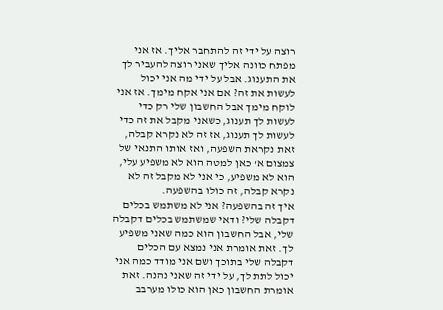רוצה על ידי זה להתחבר אליך. אז אני מפתח כוונה אליך שאני רוצה להעביר לך את התענוג. אבל על ידי מה אני יכול לעשות את זה? אם אני אקח מימך. אז אני לוקח מימך אבל החשבון שלי רק כדי לעשות לך תענוג, כשאני מקבל את זה כדי לעשות לך תענוג, אז זה לא נקרא קבלה, זאת נקראת השפעה, ואז אותו התנאי של צמצום א' כאן למטה הוא לא משפיע עלי, הוא לא משפיע, כי אני לא מקבל זה לא נקרא קבלה, זה כולו בהשפעה.
איך זה בהשפעה? אני לא משתמש בכלים דקבלה שלי? ודאי שמשתמש בכלים דקבלה שלי, אבל החשבון הוא כמה שאני משפיע לך. זאת אומרת אני נמצא עם הכלים דקבלה שלי בתוכך ושם אני מודד כמה אני יכול לתת לך, על ידי זה שאני נהנה. זאת אומרת החשבון כאן הוא כולו מערבב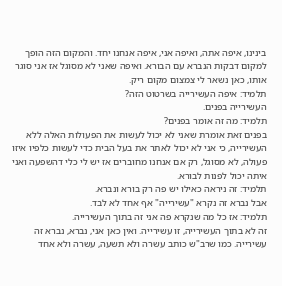בינינו, איפה אתה, ואיפה אני, איפה אנחנו יחד. והמקום הזה הופך למקום דבקות הנברא עם הבורא. ואיפה שאני לא מסוגל אז אני סוגר אותו, כאן נשאר לי צמצום מקום ריק.
תלמיד: איפה העשירייה בשרטוט הזה?
העשירייה בפנים.
תלמיד: מה זה אומר בפנים?
בפנים זאת אומרת שאני לא יכול לעשות את הפעולות האלה ללא העשירייה, כי אני לא יכול לאתר את בעל הבית כדי לעשות כלפיו איזו פעולה, לא מסוגל, רק אם אנחנו מחוברים אז יש לי כלי דהשפעה ואני איתה יכול לפנות לבורא.
תלמיד: זה ניראה כאילו יש פה רק בורא ונברא.
אבל נברא זה נקרא "עשירייה" אף אחד לא לבד.
תלמיד: אז כל מה שנקרא פה אני זה בתוך העשירייה.
זה לא בתוך העשירייה, זו עשירייה. ואין כאן אני, נברא, נברא זה עשירייה. כמו שרב"ש כותב עשרה ולא תשעה, עשרה ולא אחד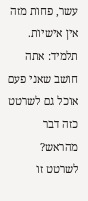עשר, פחות מזה אין אישיות.
תלמיד: אתה חושב שאני פעם אוכל גם לשרטט כזה דבר מהראש?
לשרטט זו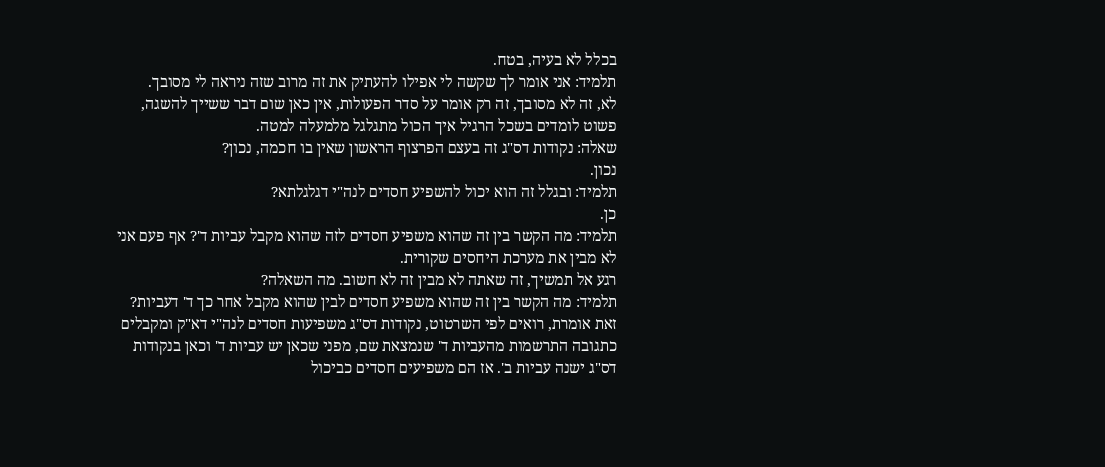בכלל לא בעיה, בטח.
תלמיד: אני אומר לך שקשה לי אפילו להעתיק את זה מרוב שזה ניראה לי מסובך.
לא, זה לא מסובך, זה רק אומר על סדר הפעולות, אין כאן שום דבר ששייך להשגה, פשוט לומדים בשכל הרגיל איך הכול מתגלגל מלמעלה למטה.
שאלה: נקודות דס"ג זה בעצם הפרצוף הראשון שאין בו חכמה, נכון?
נכון.
תלמיד: ובגלל זה הוא יכול להשפיע חסדים לנה"י דגלגלתא?
כן.
תלמיד: מה הקשר בין זה שהוא משפיע חסדים לזה שהוא מקבל עביות ד'? אף פעם אני לא מבין את מערכת היחסים שקורית.
רגע אל תמשיך, זה שאתה לא מבין זה לא חשוב. מה השאלה?
תלמיד: מה הקשר בין זה שהוא משפיע חסדים לבין שהוא מקבל אחר כך ד' דעביות?
זאת אומרת, רואים לפי השרטוט, נקודות דס"ג משפיעות חסדים לנה"י דא"ק ומקבלים כתגובה התרשמות מהעביות ד' שנמצאת שם, מפני שכאן יש עביות ד' וכאן בנקודות דס"ג ישנה עביות ב'. אז הם משפיעים חסדים כביכול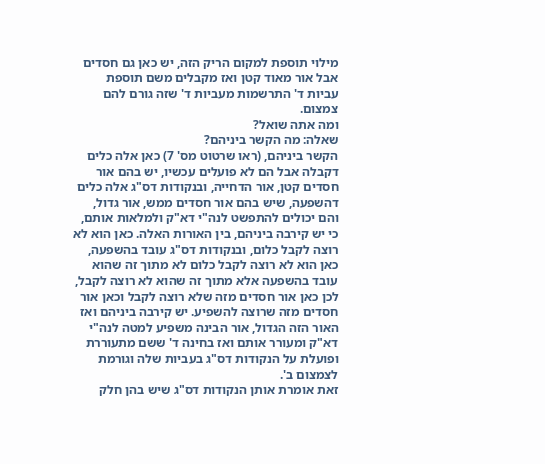מילוי תוספת למקום הריק הזה, יש כאן גם חסדים אבל אור מאוד קטן ואז מקבלים משם תוספת עביות ד' התרשמות מעביות ד' שזה גורם להם צמצום.
ומה אתה שואל?
שאלה: מה הקשר ביניהם?
הקשר ביניהם, (ראו שרטוט מס' 7) כאן אלה כלים דקבלה אבל הם לא פועלים עכשיו, יש בהם אור חסדים קטן, אור הדחייה, ובנקודות דס"ג אלה כלים דהשפעה, שיש בהם אור חסדים ממש, אור גדול, והם יכולים להתפשט לנה"י דא"ק ולמלאות אותם, כי יש קירבה ביניהם, בין האורות האלה. כאן הוא לא רוצה לקבל כלום, ובנקודות דס"ג עובד בהשפעה, כאן הוא לא רוצה לקבל כלום לא מתוך זה שהוא עובד בהשפעה אלא מתוך זה שהוא לא רוצה לקבל, לכן כאן אור חסדים מזה שלא רוצה לקבל וכאן אור חסדים מזה שרוצה להשפיע. יש קירבה ביניהם ואז האור הזה הגדול, אור הבינה משפיע למטה לנה"י דא"ק ומעורר אותם ואז בחינה ד' ששם מתעוררת ופועלת על הנקודות דס"ג בעביות שלה וגורמת לצמצום ב'.
זאת אומרת אותן הנקודות דס"ג שיש בהן חלק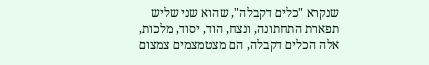שנקרא "כלים דקבלה", שהוא שני שליש תפארת התחתונה, ונצח, הוד, יסוד, מלכות, אלה הכלים דקבלה, הם מצטמצמים צמצום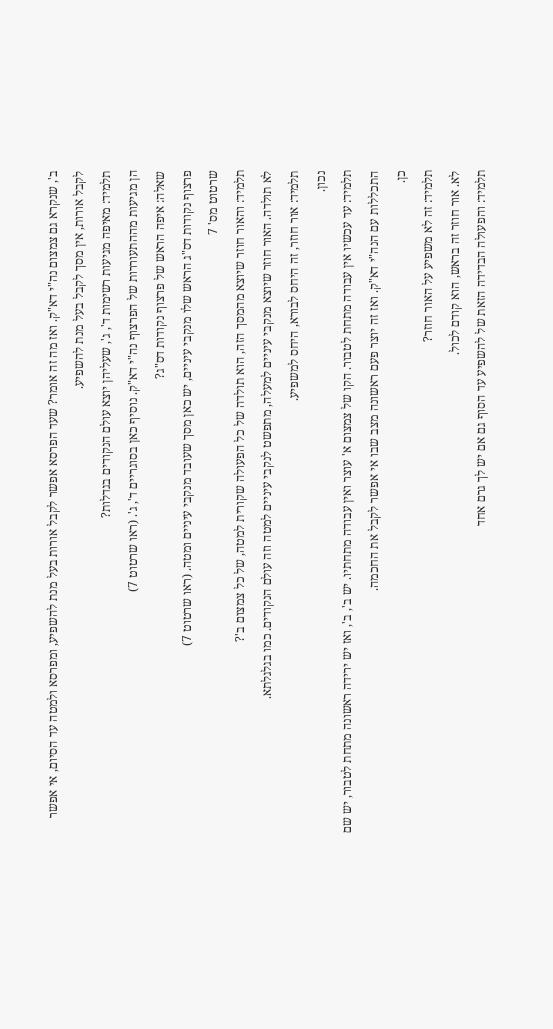ב', שנקרא גם צמצום נה"י דא"ק. ואז מה זה אומר? שעד הפרסא אפשר לקבל אורות בעל מנת להשפיע, ומפרסא ולמטה עד הסיום, אי אפשר לקבל אורות, אין מסך לקבל בעל מנת להשפיע.
תלמיד: מאיפה מגיעות רשימות ד', ג', שעליהן יוצא עולם הנקודים בגדלות?
הן מגיעות מההתעוררות של הפרצוף נה"י דא"ק. נוסיף כאן בסוגריים ד', ג'. (ראו שרטוט 7)
שאלה: איפה הראש של פרצוף נקודות דס"ג?
פרצוף נקודות דס"ג הראש שלו מנקבי עיניים, יש כאן מסך שעובד מנקבי עיניים ומטה. (ראו שרטוט 7)
שרטוט מס' 7
תלמיד: והאור חוזר שיוצא מהמסך הזה, הוא תולדה של כל הפעולה שקורית למטה, של כל צמצום ב'?
לא תולדה. האור חוזר שיוצא מנקבי עיניים למעלה, מתפשט לנקבי עיניים למטה וזה עולם הנקודים. כמו בגלגלתא.
תלמיד: אור חוזר, זה היחס לבורא, היחס למשפיע.
נכון.
תלמיד: עד עכשיו אין עבודה מתחת לטבור. הקו של צמצום א' עוצר ואין עבודה מתחתיו. יש ב', ב', ואז יש ירידה ראשונה מתחת לטבור, יש שם התכללות עם הנה"י דא"ק. ואז זה יוצר פעם ראשונה מצב שבו אי אפשר לקבל את החכמה.
כן.
תלמיד: זה לא משפיע על האור חוזר?
לא. אור חוזר זה בראש, הוא קודם לכול.
תלמיד: והפעולה הבדידה הזאת של להשפיע עד הסוף גם אם יש לך גרם אחד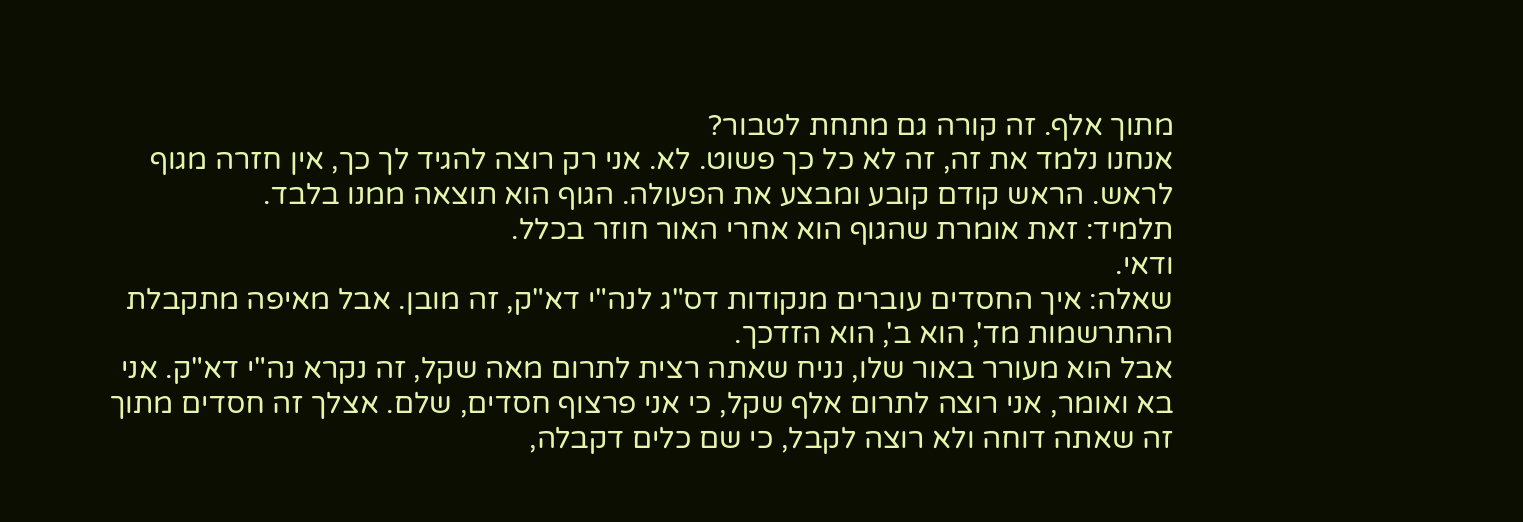מתוך אלף. זה קורה גם מתחת לטבור?
אנחנו נלמד את זה, זה לא כל כך פשוט. לא. אני רק רוצה להגיד לך כך, אין חזרה מגוף לראש. הראש קודם קובע ומבצע את הפעולה. הגוף הוא תוצאה ממנו בלבד.
תלמיד: זאת אומרת שהגוף הוא אחרי האור חוזר בכלל.
ודאי.
שאלה: איך החסדים עוברים מנקודות דס"ג לנה"י דא"ק, זה מובן. אבל מאיפה מתקבלת ההתרשמות מד', הוא ב', הוא הזדכך.
אבל הוא מעורר באור שלו, נניח שאתה רצית לתרום מאה שקל, זה נקרא נה"י דא"ק. אני בא ואומר, אני רוצה לתרום אלף שקל, כי אני פרצוף חסדים, שלם. אצלך זה חסדים מתוך זה שאתה דוחה ולא רוצה לקבל, כי שם כלים דקבלה,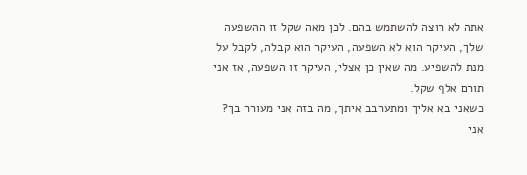אתה לא רוצה להשתמש בהם. לכן מאה שקל זו ההשפעה שלך, העיקר הוא לא השפעה, העיקר הוא קבלה, לקבל על מנת להשפיע. מה שאין כן אצלי, העיקר זו השפעה, אז אני תורם אלף שקל.
כשאני בא אליך ומתערבב איתך, מה בזה אני מעורר בך? אני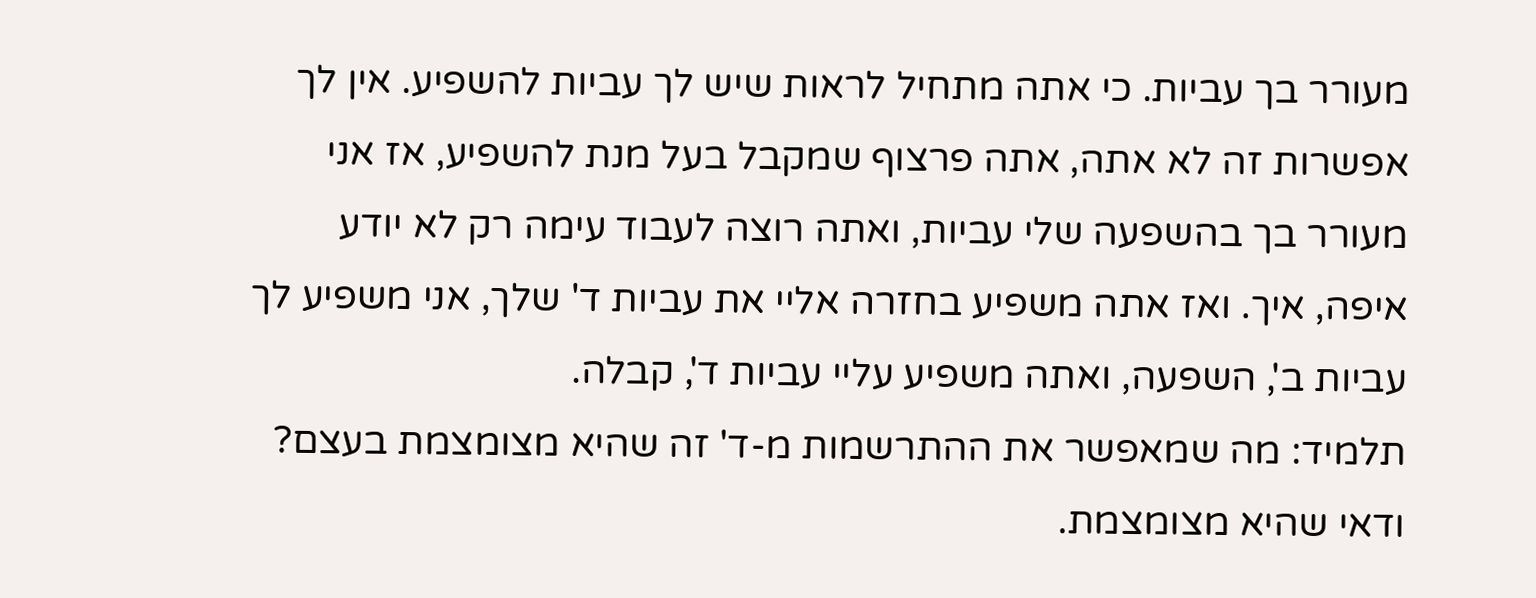מעורר בך עביות. כי אתה מתחיל לראות שיש לך עביות להשפיע. אין לך אפשרות זה לא אתה, אתה פרצוף שמקבל בעל מנת להשפיע, אז אני מעורר בך בהשפעה שלי עביות, ואתה רוצה לעבוד עימה רק לא יודע איפה, איך. ואז אתה משפיע בחזרה אליי את עביות ד' שלך, אני משפיע לך עביות ב', השפעה, ואתה משפיע עליי עביות ד', קבלה.
תלמיד: מה שמאפשר את ההתרשמות מ-ד' זה שהיא מצומצמת בעצם?
ודאי שהיא מצומצמת.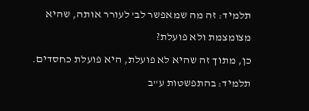תלמיד: זה מה שמאפשר לב' לעורר אותה, שהיא מצומצמת ולא פועלת?
כן, מתוך זה שהיא לא פועלת, היא פועלת כחסדים.
תלמיד: בהתפשטות ע"ב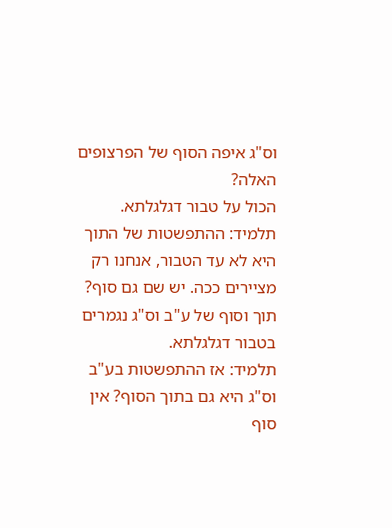וס"ג איפה הסוף של הפרצופים האלה?
הכול על טבור דגלגלתא.
תלמיד: ההתפשטות של התוך היא לא עד הטבור, אנחנו רק מציירים ככה. יש שם גם סוף?
תוך וסוף של ע"ב וס"ג נגמרים בטבור דגלגלתא.
תלמיד: אז ההתפשטות בע"ב וס"ג היא גם בתוך הסוף? אין סוף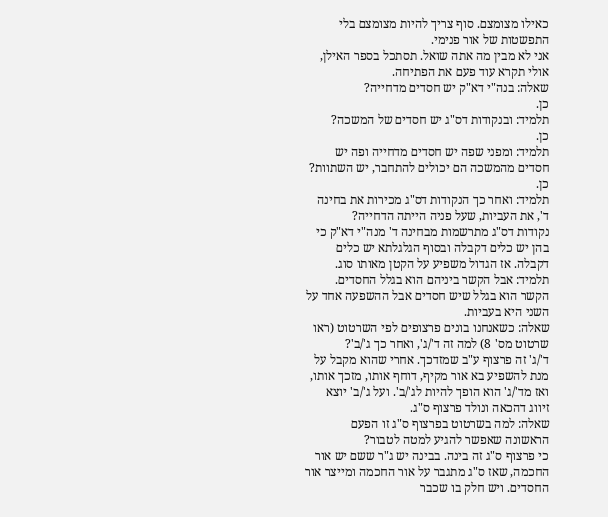כאילו מצומצם. סוף צריך להיות מצומצם בלי התפשטות של אור פנימי.
אני לא מבין מה אתה שואל. תסתכל בספר האילן, אולי תקרא עוד פעם את הפתיחה.
שאלה: בנה"י דא"ק יש חסדים מדחייה?
כן.
תלמיד: ובנקודות דס"ג יש חסדים של המשכה?
כן.
תלמיד: ומפני שפה יש חסדים מדחייה ופה יש חסדים מהמשכה הם יכולים להתחבר, יש השתוות?
כן.
תלמיד: ואחר כך הנקודות דס"ג מכירות את בחינה ד', את העביות, שעל פניה הייתה הדחייה?
נקודות דס"ג מתרשמות מבחינה ד' מנה"י דא"ק כי בהן יש כלים דקבלה ובסוף הגלגלתא יש כלים דקבלה. אז הגדול משפיע על הקטן מאותו סוג.
תלמיד: אבל הקשר ביניהם הוא בגלל החסדים.
הקשר הוא בגלל שיש חסדים אבל ההשפעה אחד על השני היא בעביות.
שאלה: כשאנחנו בונים פרצופים לפי השרטוט (ראו שרטוט מס' 8) למה זה ד'/ג', ואחר כך ג'/ב'?
ד'/ג' זה פרצוף ע"ב שמזדכך. אחרי שהוא מקבל על מנת להשפיע בא אור מקיף, דוחף אותו, מזכך אותו, ואז מד'/ג' הוא הופך להיות לג'/ב'. ועל ג'/ב' יוצא זיווג דהכאה ונולד פרצוף ס"ג.
שאלה: למה בשרטוט בפרצוף ס"ג זו הפעם הראשונה שאפשר להגיע למטה לטבור?
כי פרצוף ס"ג זה בינה. בבינה יש ג"ר ששם יש אור החכמה, שאז ס"ג מתגבר על אור החכמה ומייצר אור החסדים. ויש חלק בו שכבר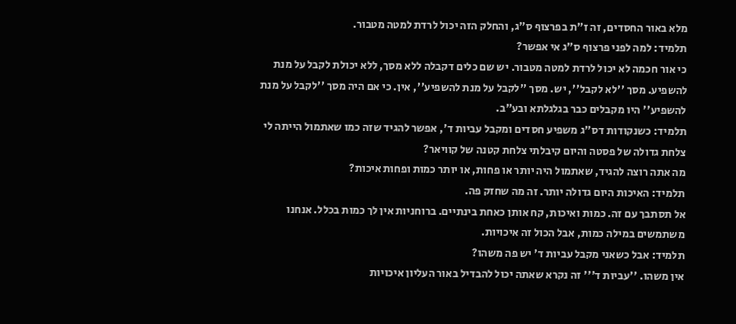מלא באור החסדים, זה ז"ת בפרצוף ס"ג, והחלק הזה יכול לרדת למטה מטבור.
תלמיד: למה לפני פרצוף ס"ג אי אפשר?
כי אור חכמה לא יכול לרדת למטה מטבור. יש שם כלים דקבלה ללא מסך, ללא יכולת לקבל על מנת להשפיע. מסך ''לא לקבל'', יש. מסך ''לקבל על מנת להשפיע'', אין. כי אם היה מסך ''לקבל על מנת להשפיע'' היו מקבלים כבר בגלגלתא ובע"ב.
תלמיד: כשנקודות דס"ג משפיע חסדים ומקבל עביות ד', אפשר להגיד שזה כמו שאתמול הייתה לי צלחת גדולה של פסטה והיום קיבלתי צלחת קטנה של קוויאר?
מה אתה רוצה להגיד, שאתמול היה יותר או פחות, או יותר כמות ופחות איכות?
תלמיד: האיכות היום גדולה יותר. זה מה שחזק פה.
אל תסתבך עם זה. כמות ואיכות, קח אותן כאחת בינתיים. ברוחניות אין לך כמות בכלל. אנחנו משתמשים במילה כמות, אבל הכול זה איכויות.
תלמיד: אבל כשאני מקבל עביות ד' יש פה משהו?
אין משהו. ''עביות ד''' זה נקרא שאתה יכול להבדיל באור העליון איכויות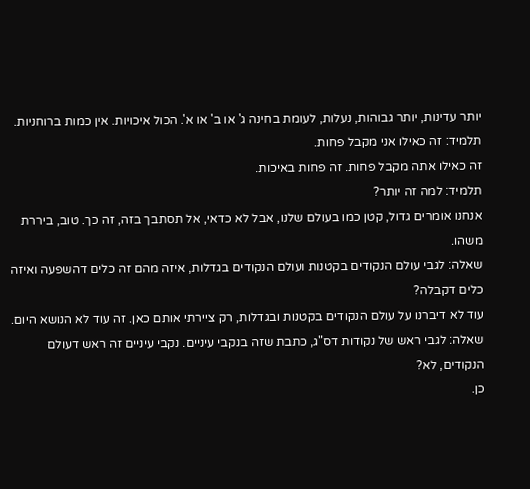יותר עדינות, יותר גבוהות, נעלות, לעומת בחינה ג' או ב' או א'. הכול איכויות. אין כמות ברוחניות.
תלמיד: זה כאילו אני מקבל פחות.
זה כאילו אתה מקבל פחות. זה פחות באיכות.
תלמיד: למה זה יותר?
אנחנו אומרים גדול, קטן כמו בעולם שלנו, אבל לא כדאי, אל תסתבך בזה, זה כך. טוב, ביררת משהו.
שאלה: לגבי עולם הנקודים בקטנות ועולם הנקודים בגדלות, איזה מהם זה כלים דהשפעה ואיזה כלים דקבלה?
עוד לא דיברנו על עולם הנקודים בקטנות ובגדלות, רק ציירתי אותם כאן. זה עוד לא הנושא היום.
שאלה: לגבי ראש של נקודות דס"ג, כתבת שזה בנקבי עיניים. נקבי עיניים זה ראש דעולם הנקודים, לא?
כן.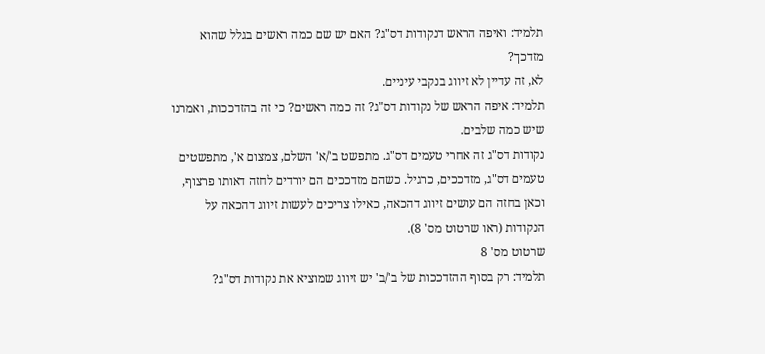תלמיד: ואיפה הראש דנקודות דס"ג? האם יש שם כמה ראשים בגלל שהוא מזדכך?
לא, זה עדיין לא זיווג בנקבי עיניים.
תלמיד: איפה הראש של נקודות דס"ג? זה כמה ראשים? כי זה בהזדככות, ואמרנו שיש כמה שלבים.
נקודות דס"ג זה אחרי טעמים דס"ג. מתפשט ב'/א' השלם, צמצום א', מתפשטים טעמים דס"ג, מזדככים, כרגיל. כשהם מזדככים הם יורדים לחזה דאותו פרצוף, וכאן בחזה הם עושים זיווג דהכאה, כאילו צריכים לעשות זיווג דהכאה על הנקודות (ראו שרטוט מס' 8).
שרטוט מס' 8
תלמיד: רק בסוף ההזדככות של ב'/ב' יש זיווג שמוציא את נקודות דס"ג?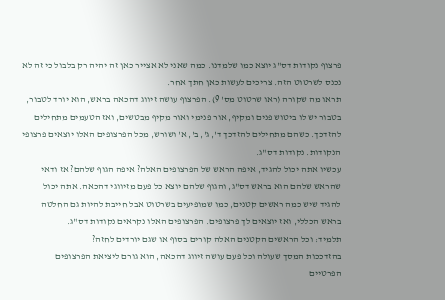פרצוף נקודות דס"ג יוצא כמו שלמדנו. כמה שאני לא אצייר כאן זה יהיה רק בלבול כי זה לא נכנס לשרטוט הזה. צריכים לעשות כאן חתך אחר.
תראו מה שקורה (ראו שרטוט מס' 9). הפרצוף עושה זיווג דהכאה בראש, הוא יורד לטבור, בטבור יש לו ביטוש פנים ומקיף, אור פנימי ואור מקיף מבטשים, ואז הטעמים מתחילים להזדכך. כשהם מתחילים להזדכך ד', ג', ב', א' ושורש, מכל הפרצופים האלו יוצאים פרצופי הנקודות. נקודות דס"ג.
עכשיו אתה יכול להגיד, איפה הראש של הפרצופים האלה? איפה הגוף שלהם? אז ודאי שהראש שלהם הוא בראש דס"ג, והגוף שלהם יוצא כל פעם מזיווגי דהכאה. אתה יכול להגיד שיש כמה ראשים קטנים, כמו שמופיעים בשרטוט אבל חייבת להיות גם החלטה בראש הכללי, ואז יוצאים לך פרצופים. הפרצופים האלו נקראים נקודות דס"ג.
תלמיד: וכל הראשים הקטנים האלה קורים בסוף או שגם יורדים לחזה?
בהזדככות המסך שעולה וכל פעם עושה זיווג דהכאה, הוא גורם ליציאת הפרצופים הפרטיים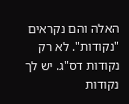האלה והם נקראים "נקודות". לא רק נקודות דס"ג. יש לך נקודות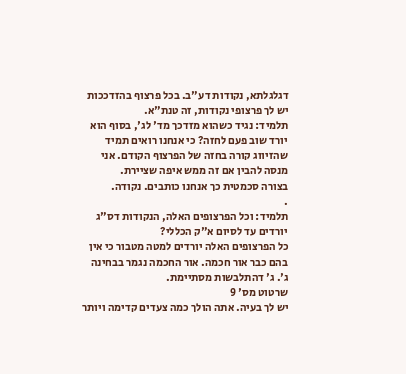דגלגלתא, נקודות דע"ב. בכל פרצוף בהזדככות יש לך פרצופי נקודות, זה טנת"א.
תלמיד: נגיד כשהוא מזדכך מד' לג', בסוף הוא יורד שוב פעם לחזה? כי אנחנו רואים תמיד שהזיווג קורה בחזה של הפרצוף הקודם. אני מנסה להבין אם זה ממש איפה שציירת.
בצורה סכמטית כך אנחנו כותבים. נקודה.
.
תלמיד: וכל הפרצופים האלה, הנקודות דס"ג יורדים עד לסיום א"ק הכללי?
כל הפרצופים האלה יורדים למטה מטבור כי אין בהם כבר אור חכמה. אור החכמה נגמר בבחינה ג'. ג' דהתלבשות מסתיימת.
שרטוט מס' 9
יש לך בעיה. אתה הולך כמה צעדים קדימה ויותר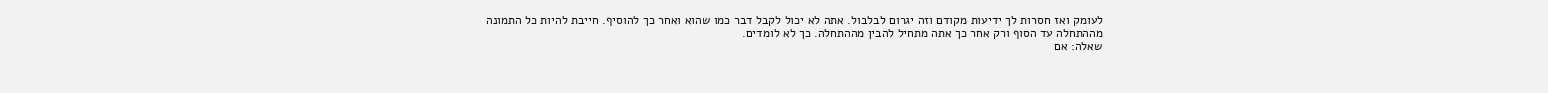לעומק ואז חסרות לך ידיעות מקודם וזה יגרום לבלבול. אתה לא יכול לקבל דבר כמו שהוא ואחר כך להוסיף. חייבת להיות כל התמונה מההתחלה עד הסוף ורק אחר כך אתה מתחיל להבין מההתחלה. כך לא לומדים.
שאלה: אם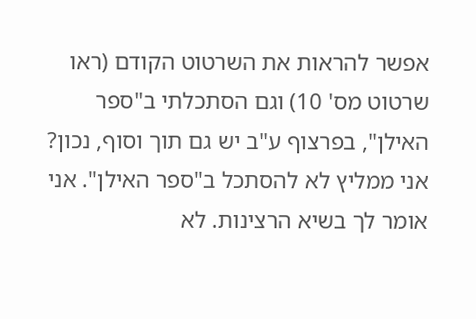אפשר להראות את השרטוט הקודם (ראו שרטוט מס' 10) וגם הסתכלתי ב"ספר האילן", בפרצוף ע"ב יש גם תוך וסוף, נכון?
אני ממליץ לא להסתכל ב"ספר האילן". אני אומר לך בשיא הרצינות. לא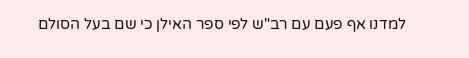למדנו אף פעם עם רב"ש לפי ספר האילן כי שם בעל הסולם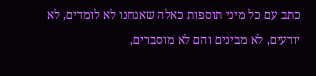כתב עם כל מיני תוספות כאלה שאנחנו לא לומדים, לא יודעים, לא מבינים והם לא מוסברים,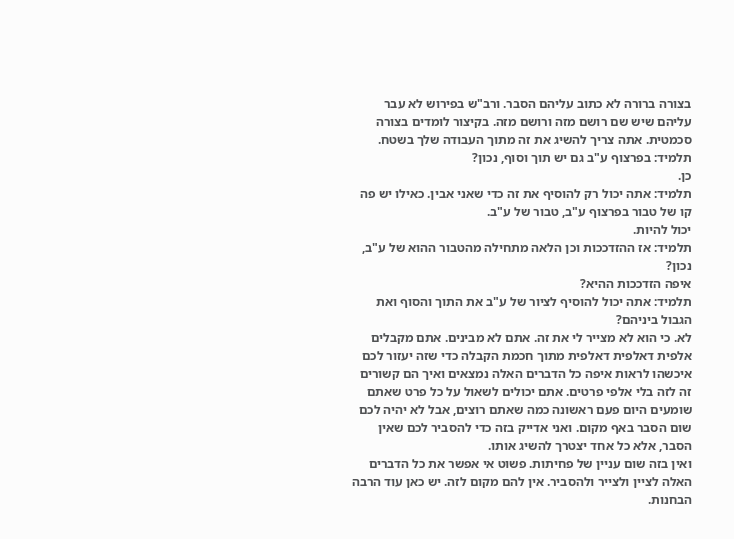בצורה ברורה לא כתוב עליהם הסבר. ורב"ש בפירוש לא עבר עליהם שיש שם רושם מזה ורושם מזה. בקיצור לומדים בצורה סכמטית. אתה צריך להשיג את זה מתוך העבודה שלך בשטח.
תלמיד: בפרצוף ע"ב גם יש תוך וסוף, נכון?
כן.
תלמיד: אתה יכול רק להוסיף את זה כדי שאני אבין. כאילו יש פה קו של טבור בפרצוף ע"ב, טבור של ע"ב.
יכול להיות.
תלמיד: אז ההזדככות וכן הלאה מתחילה מהטבור ההוא של ע"ב, נכון?
איפה הזדככות ההיא?
תלמיד: אתה יכול להוסיף לציור של ע"ב את התוך והסוף ואת הגבול ביניהם?
לא. כי הוא לא מצייר לי את זה. אתם לא מבינים. אתם מקבלים אלפית דאלפית דאלפית מתוך חכמת הקבלה כדי שזה יעזור לכם איכשהו לראות איפה כל הדברים האלה נמצאים ואיך הם קשורים זה לזה בלי אלפי פרטים. אתם יכולים לשאול על כל פרט שאתם שומעים היום פעם ראשונה כמה שאתם רוצים, אבל לא יהיה לכם שום הסבר באף מקום. ואני אדייק בזה כדי להסביר לכם שאין הסבר, אלא כל אחד יצטרך להשיג אותו.
ואין בזה שום עניין של פחיתות. פשוט אי אפשר את כל הדברים האלה לציין ולצייר ולהסביר. אין להם מקום לזה. יש כאן עוד הרבה הבחנות.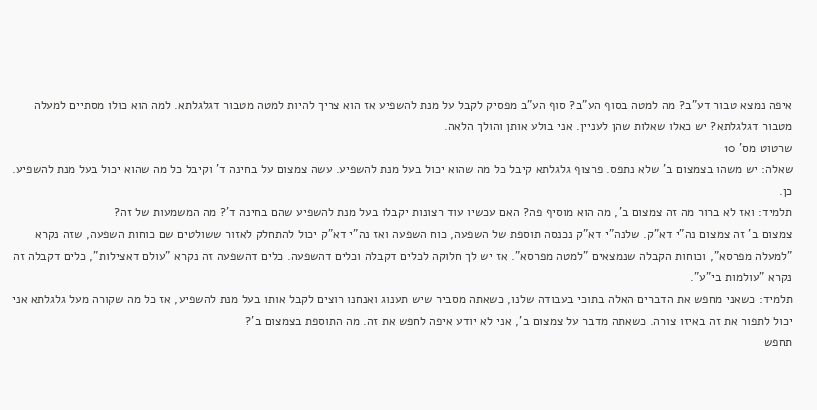איפה נמצא טבור דע"ב? מה למטה בסוף הע"ב? סוף הע"ב מפסיק לקבל על מנת להשפיע אז הוא צריך להיות למטה מטבור דגלגלתא. למה הוא כולו מסתיים למעלה מטבור דגלגלתא? יש כאלו שאלות שהן לעניין. אני בולע אותן והולך הלאה.
שרטוט מס' 10
שאלה: יש משהו בצמצום ב' שלא נתפס. פרצוף גלגלתא קיבל כל מה שהוא יכול בעל מנת להשפיע. עשה צמצום על בחינה ד' וקיבל כל מה שהוא יכול בעל מנת להשפיע.
כן.
תלמיד: ואז לא ברור מה זה צמצום ב', מה הוא מוסיף פה? האם עכשיו עוד רצונות יקבלו בעל מנת להשפיע שהם בחינה ד'? מה המשמעות של זה?
צמצום ב' זה צמצום נה"י דא"ק. שלנה"י דא"ק נכנסה תוספת של השפעה, כוח השפעה ואז נה"י דא"ק יכול להתחלק לאזור ששולטים שם כוחות השפעה, שזה נקרא "למעלה מפרסא", וכוחות הקבלה שנמצאים "למטה מפרסא". אז יש לך חלוקה לכלים דקבלה וכלים דהשפעה. כלים דהשפעה זה נקרא "עולם דאצילות", כלים דקבלה זה נקרא "עולמות בי"ע".
תלמיד: כשאני מחפש את הדברים האלה בתוכי בעבודה שלנו, כשאתה מסביר שיש תענוג ואנחנו רוצים לקבל אותו בעל מנת להשפיע, אז כל מה שקורה מעל גלגלתא אני יכול לתפור את זה באיזו צורה. כשאתה מדבר על צמצום ב', אני לא יודע איפה לחפש את זה. מה התוספת בצמצום ב'?
תחפש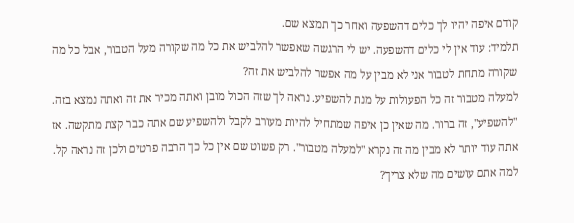קודם איפה יהיו לך כלים דהשפעה ואחר כך תמצא שם.
תלמיד: עוד אין לי כלים דהשפעה. יש לי הרגשה שאפשר להלביש את כל מה שקורה מעל הטבור, אבל כל מה שקורה מתחת לטבור אני לא מבין על מה אפשר להלביש את זה?
למעלה מטבור זה כל הפעולות על מנת להשפיע. נראה לך שזה הכול מובן ואתה מכיר את זה ואתה נמצא בזה. "להשפיע", זה ברור. מה שאין כן איפה שמתחיל להיות מעורב לקבל ולהשפיע שם אתה כבר קצת מתקשה. אז אתה עוד יותר לא מבין מה זה נקרא "למעלה מטבור". רק פשוט שם אין כל כך הרבה פרטים ולכן זה נראה קל.
למה אתם עושים מה שלא צריך?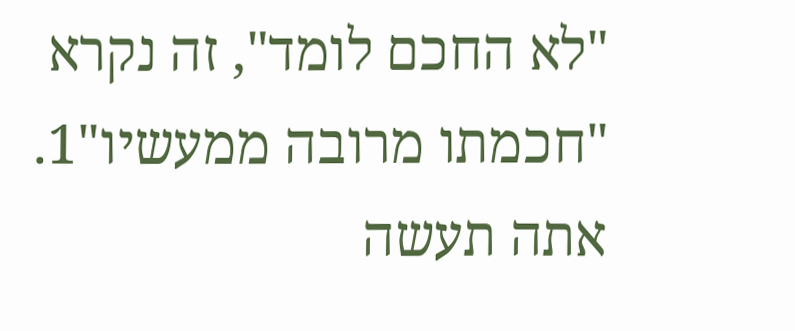"לא החכם לומד", זה נקרא "חכמתו מרובה ממעשיו"1. אתה תעשה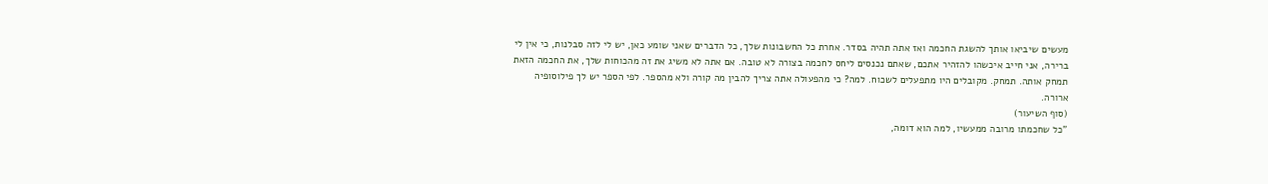מעשים שיביאו אותך להשגת החכמה ואז אתה תהיה בסדר. אחרת כל החשבונות שלך, כל הדברים שאני שומע כאן, יש לי לזה סבלנות, כי אין לי ברירה, אני חייב איכשהו להזהיר אתכם, שאתם נכנסים ליחס לחכמה בצורה לא טובה. אם אתה לא משיג את זה מהכוחות שלך, את החכמה הזאת תמחק אותה. תמחק. מקובלים היו מתפעלים לשכוח. למה? כי מהפעולה אתה צריך להבין מה קורה ולא מהספר. לפי הספר יש לך פילוסופיה ארורה.
(סוף השיעור)
"כל שחכמתו מרובה ממעשיו, למה הוא דומה,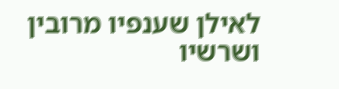לאילן שענפיו מרובין ושרשיו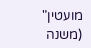מועטין" (משנה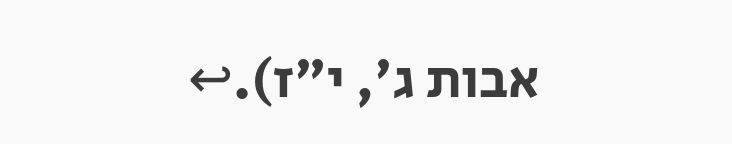אבות ג', י"ז).↩